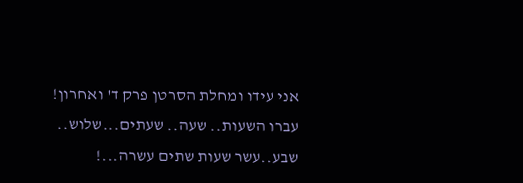אני עידו ומחלת הסרטן פרק ד' ואחרון!
עברו השעות.. שעה.. שעתים...שלוש.. שבע..עשר שעות שתים עשרה...!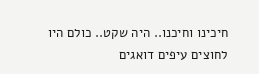חיכינו וחיכנו.. היה שקט.. כולם היו לחוצים עיפים דואגים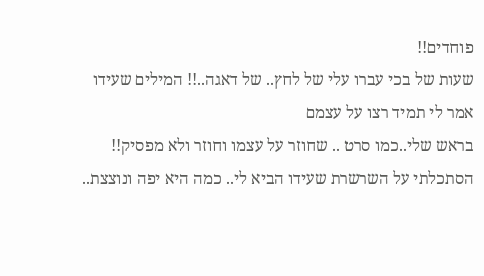פוחדים!!
שעות של בכי עברו עלי של לחץ.. של דאגה..!! המילים שעידו אמר לי תמיד רצו על עצמם
בראש שלי..כמו סרט .. שחוזר על עצמו וחוזר ולא מפסיק!!
הסתכלתי על השרשרת שעידו הביא לי.. כמה היא יפה ונוצצת..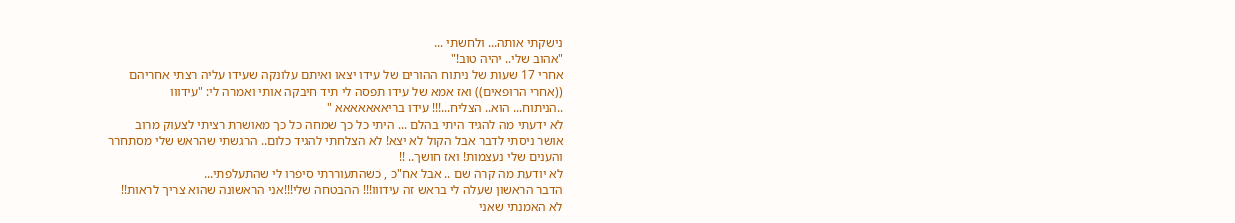נישקתי אותה... ולחשתי ...
"אהוב שלי.. יהיה טוב!"
אחרי 17 שעות של ניתוח ההורים של עידו יצאו ואיתם עלונקה שעידו עליה רצתי אחריהם
((אחרי הרופאים)) ואז אמא של עידו תפסה לי תיד חיבקה אותי ואמרה לי: "עידווו
..הניתוח... הוא.. הצליח...!!! עידו בריאאאאאאא "
לא ידעתי מה להגיד היתי בהלם ... היתי כל כך שמחה כל כך מאושרת רציתי לצעוק מרוב
אושר ניסתי לדבר אבל הקול לא יצא! לא הצלחתי להגיד כלום.. הרגשתי שהראש שלי מסתחרר
והענים שלי נעצמות! ואז חושך.. !!
לא יודעת מה קרה שם .. אבל אח"כ , כשהתעוררתי סיפרו לי שהתעלפתי...
הדבר הראשון שעלה לי בראש זה עידווו!!! ההבטחה שלי!!!אני הראשונה שהוא צריך לראות!!
לא האמנתי שאני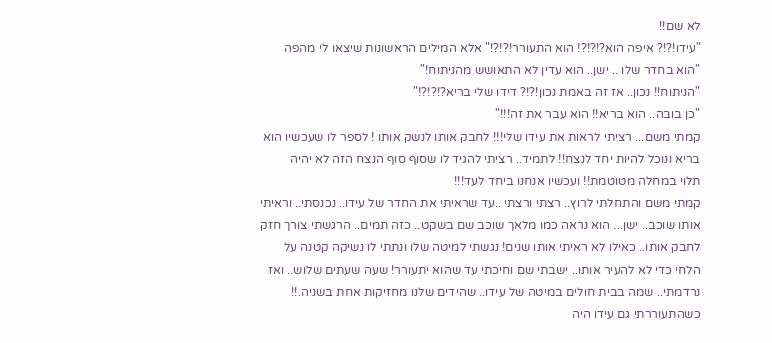לא שם!!
"עידו!?!? איפה הוא?!?!?! הוא התעורר!?!?!" אלא המילים הראשונות שיצאו לי מהפה
"הוא בחדר שלו .. ישן.. הוא עדין לא התאושש מהניתוח!"
"הניתוח!! נכון.. אז זה באמת נכון!?!? דידו שלי בריא?!?!?!"
"כן בובה.. הוא בריא!! הוא עבר את זה!!!"
קמתי משם... רציתי לראות את עידו שלי!!! לחבק אותו לנשק אותו ! לספר לו שעכשיו הוא
בריא ונוכל להיות יחד לנצח!! לתמיד.. רציתי להגיד לו שסוף סוף הנצח הזה לא יהיה
תלוי במחלה מטוטמת!! ועכשיו אנחנו ביחד לעד!!!
קמתי משם והתחלתי לרוץ.. רצתי ורצתי ..עד שראיתי את החדר של עידו.. נכנסתי.. וראיתי
אותו שוכב.. ישן... הוא נראה כמו מלאך שוכב שם בשקט.. כזה תמים.. הרגשתי צורך חזק
לחבק אותו.. כאילו לא ראיתי אותו שנים! נגשתי למיטה שלו ונתתי לו נשיקה קטנה על
הלחי כדי לא להעיר אותו.. ישבתי שם וחיכתי עד שהוא יתעורר! שעה שעתים שלוש.. ואז
נרדמתי.. שמה בבית חולים במיטה של עידו.. שהידים שלנו מחזיקות אחת בשניה.!!
כשהתעוררתי גם עידו היה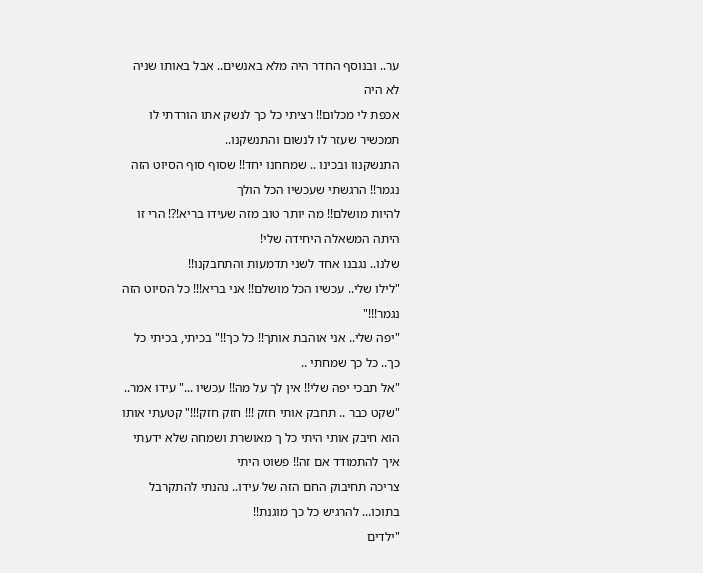ער.. ובנוסף החדר היה מלא באנשים.. אבל באותו שניה לא היה
אכפת לי מכלום!! רציתי כל כך לנשק אתו הורדתי לו תמכשיר שעזר לו לנשום והתנשקנו..
התנשקנוו ובכינו .. שמחחנו יחד!! שסוף סוף הסיוט הזה נגמר!! הרגשתי שעכשיו הכל הולך
להיות מושלם!! מה יותר טוב מזה שעידו בריא!?! הרי זו היתה המשאלה היחידה שלי!
שלנו.. נגבנו אחד לשני תדמעות והתחבקנו!!
"לילו שלי.. עכשיו הכל מושלם!! אני בריא!!! כל הסיוט הזה נגמר!!!"
"יפה שלי.. אני אוהבת אותך!! כל כך!!" בכיתי, בכיתי כל כך.. כל כך שמחתי ..
"אל תבכי יפה שלי!! אין לך על מה!! עכשיו ..." עידו אמר..
"שקט כבר .. תחבק אותי חזק !!! חזק חזק!!!" קטעתי אותו
הוא חיבק אותי היתי כל ך מאושרת ושמחה שלא ידעתי איך להתמודד אם זה!! פשוט היתי
צריכה תחיבוק החם הזה של עידו.. נהנתי להתקרבל בתוכו... להרגיש כל כך מוגנת!!
"ילדים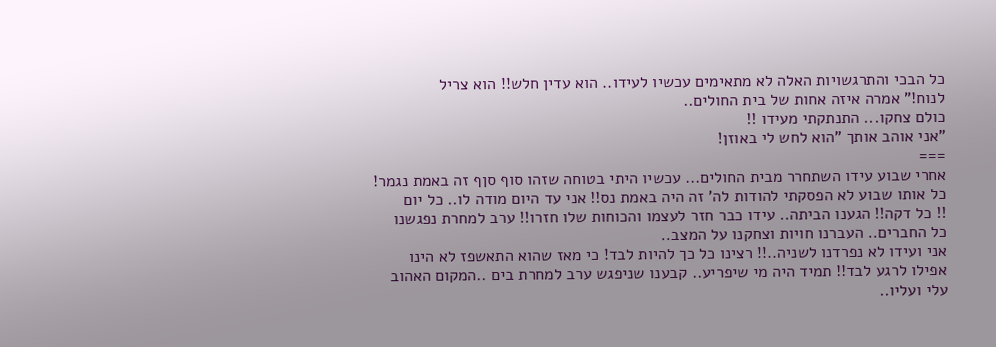כל הבכי והתרגשויות האלה לא מתאימים עכשיו לעידו.. הוא עדין חלש!! הוא צריל
לנוח!" אמרה איזה אחות של בית החולים..
כולם צחקו... התנתקתי מעידו !!
"אני אוהב אותך "הוא לחש לי באוזן!
===
אחרי שבוע עידו השתחרר מבית החולים... עכשיו היתי בטוחה שזהו סוף סןף זה באמת נגמר!
כל אותו שבוע לא הפסקתי להודות לה' זה היה באמת נס!! אני עד היום מודה לו.. כל יום
!! כל דקה!! הגענו הביתה.. עידו כבר חזר לעצמו והכוחות שלו חזרו!! ערב למחרת נפגשנו
כל החברים.. העברנו חויות וצחקנו על המצב..
אני ועידו לא נפרדנו לשניה..!! רצינו כל כך להיות לבד! כי מאז שהוא התאשפז לא הינו
אפילו לרגע לבד!! תמיד היה מי שיפריע.. קבענו שניפגש ערב למחרת בים ..המקום האהוב
עלי ועליו..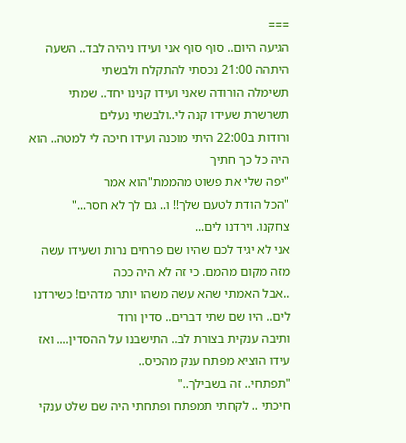===
הגיעה היום.. סוף סוף אני ועידו ניהיה לבד.. השעה היתהה 21:00 נכסתי להתקלח ולבשתי
תשימלה הורודה שאני ועידו קנינו יחד.. שמתי תשרשרת שעידו קנה לי..ולבשתי נעלים
ורודות ב22:00 היתי מוכנה ועידו חיכה לי למטה.. הוא היה כל כך חתיך
"יפה שלי את פשוט מהממת"הוא אמר
"הכל הודת לטעם שלך!! ו.. גם לך לא חסר..."
צחקנו. וירדנו לים...
אני לא יגיד לכם שהיו שם פרחים נרות ושעידו עשה מזה מקום מהמם. כי זה לא היה ככה
..אבל האמתי שהא עשה משהו יותר מדהים! כשירדנו לים.. היו שם שתי דברים.. סדין ורוד
ותיבה ענקית בצורת לב.. התישבנו על ההסדין.... ואז עידו הוציא מפתח ענק מהכיס..
"תפתחי.. זה בשבילך.."
חיכתי .. לקחתי תמפתח ופתחתי היה שם שלט ענקי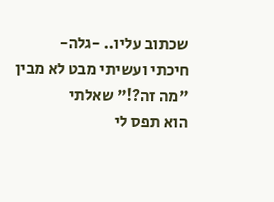שכתוב עליו.. -גלה-
חיכתי ועשיתי מבט לא מבין
"מה זה?!" שאלתי
הוא תפס לי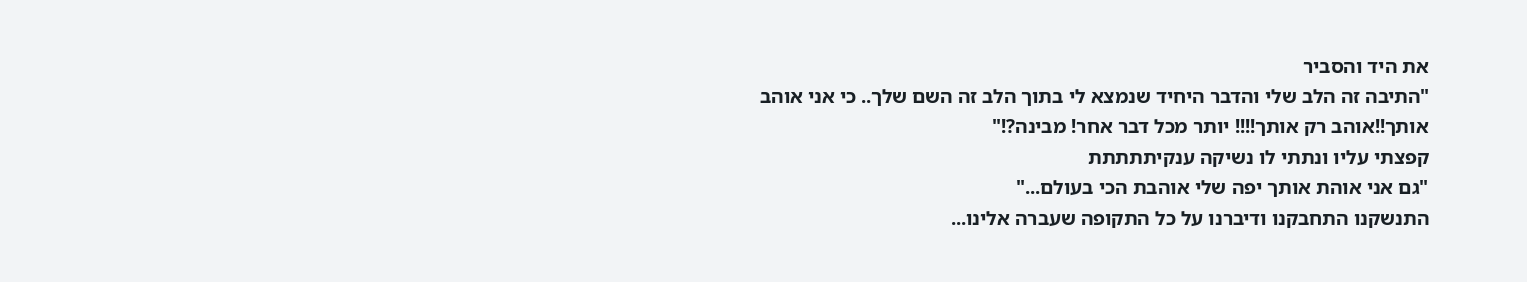את היד והסביר
"התיבה זה הלב שלי והדבר היחיד שנמצא לי בתוך הלב זה השם שלך.. כי אני אוהב
אותך!!אוהב רק אותך!!!! יותר מכל דבר אחר! מבינה?!"
קפצתי עליו ונתתי לו נשיקה ענקיתתתתת
"גם אני אוהת אותך יפה שלי אוהבת הכי בעולם..."
התנשקנו התחבקנו ודיברנו על כל התקופה שעברה אלינו...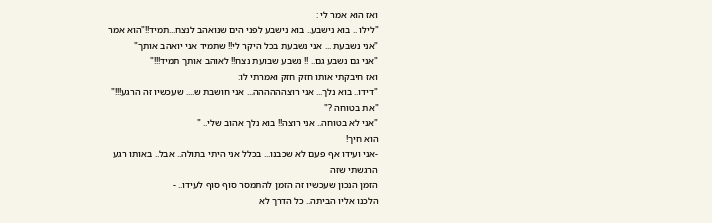ואז הוא אמר לי :
"לילו .. בוא נישבע.. בוא נישבע לפני הים שנואהב לנצח...תמיד!!"הוא אמר
"אני נשבעת ... אני נשבעת בכל היקר לי!! שתמיד אני יואהב אותך"
"אני גם נשבע גם.. !! נשבע שבועת נצח!! לאוהב אותך תמיד!!!"
ואז חיבקתי אותו חזק חזק ואמרתי לו:
"דידו.. בוא נלך... אני רוצהההההה... אני חושבת ש.... שעכשיו זה הרגע!!!"
"את בטוחה ?"
"אני לא בטוחה.. אני רוצה!! בוא נלך אהוב שלי.. "
הוא חיך!
-אני ועידו אף פעם לא שכבנו... בכלל אני היתי בתולה.. אבל.. באותו רגע הרגשתי שזה
הזמן הנכון שעכשיו זה הזמן להתמסר סוף סוף לעידו.. -
הלכנו אליו הביתה.. כל הדרך לא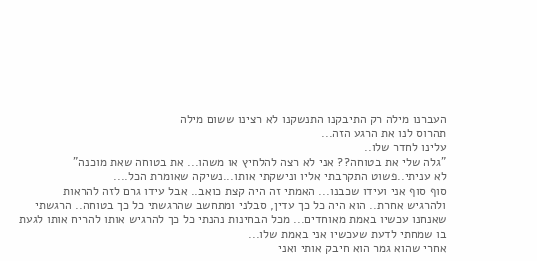העברנו מילה רק התיבקנו התנשקנו לא רצינו ששום מילה
תהרוס לנו את הרגע הזה...
עלינו לחדר שלו..
"גלה שלי את בטוחה?? אני לא רצה להלחיץ או משהו... את בטוחה שאת מוכנה"
לא עניתי..פשוט התקרבתי אליו ונישקתי אותו...נשיקה שאומרת הכל....
סוף סוף אני ועידו שכבנו... האמתי זה היה קצת כואב.. אבל עידו גרם לזה להראות
ולהרגיש אחרת.. הוא היה כל כך עדין, סבלני ומתחשב שהרגשתי כל כך בטוחה.. הרגשתי
שאנחנו עכשיו באמת מאוחדים... מכל הבחינות נהנתי כל כך להרגיש אותו להריח אותו לגעת
בו שמחתי לדעת שעכשיו אני באמת שלו...
אחרי שהוא גמר הוא חיבק אותי ואני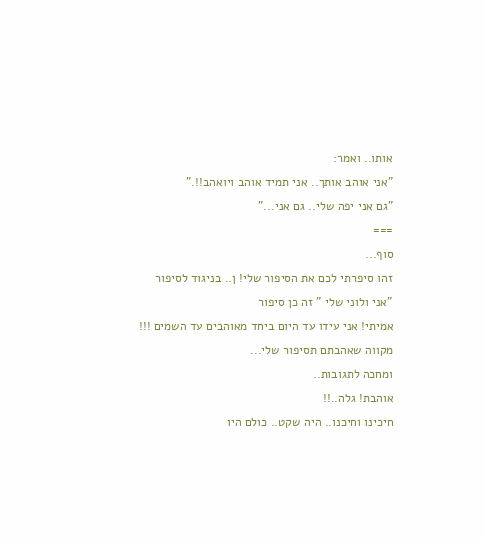אותו.. ואמר:
"אני אוהב אותך.. אני תמיד אוהב ויואהב!!."
"גם אני יפה שלי.. גם אני..."
===
סוף...
זהו סיפרתי לכם את הסיפור שלי! ן.. בניגוד לסיפור "אני ולוני שלי " זה כן סיפור
אמיתי! אני עידו עד היום ביחד מאוהבים עד השמים !!!
מקווה שאהבתם תסיפור שלי...
ומחכה לתגובות..
אוהבת! גלה..!!
חיכינו וחיכנו.. היה שקט.. כולם היו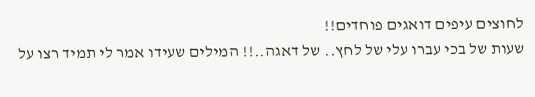לחוצים עיפים דואגים פוחדים!!
שעות של בכי עברו עלי של לחץ.. של דאגה..!! המילים שעידו אמר לי תמיד רצו על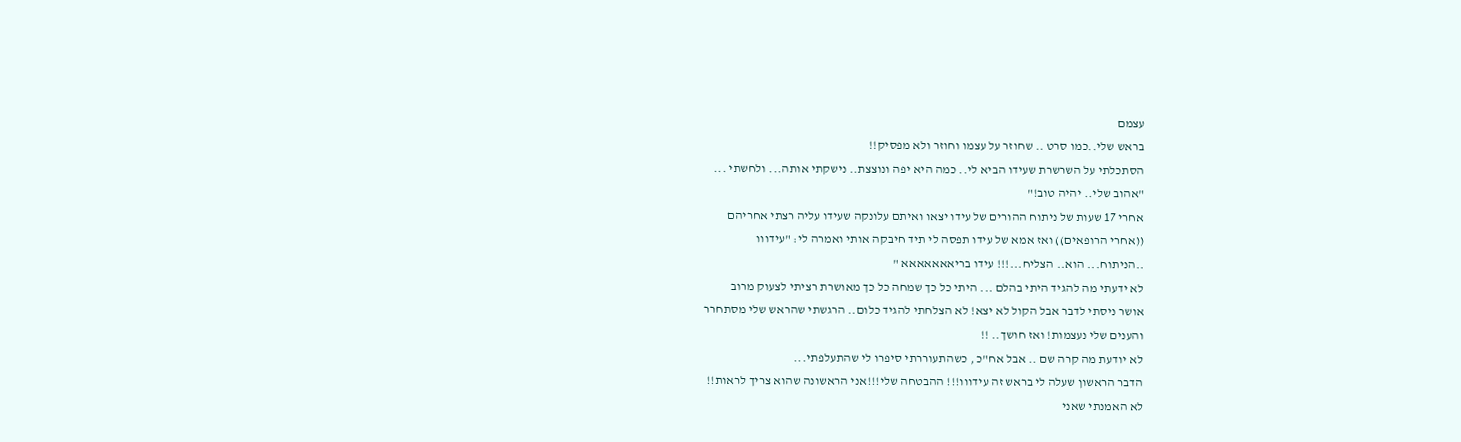עצמם
בראש שלי..כמו סרט .. שחוזר על עצמו וחוזר ולא מפסיק!!
הסתכלתי על השרשרת שעידו הביא לי.. כמה היא יפה ונוצצת.. נישקתי אותה... ולחשתי ...
"אהוב שלי.. יהיה טוב!"
אחרי 17 שעות של ניתוח ההורים של עידו יצאו ואיתם עלונקה שעידו עליה רצתי אחריהם
((אחרי הרופאים)) ואז אמא של עידו תפסה לי תיד חיבקה אותי ואמרה לי: "עידווו
..הניתוח... הוא.. הצליח...!!! עידו בריאאאאאאא "
לא ידעתי מה להגיד היתי בהלם ... היתי כל כך שמחה כל כך מאושרת רציתי לצעוק מרוב
אושר ניסתי לדבר אבל הקול לא יצא! לא הצלחתי להגיד כלום.. הרגשתי שהראש שלי מסתחרר
והענים שלי נעצמות! ואז חושך.. !!
לא יודעת מה קרה שם .. אבל אח"כ , כשהתעוררתי סיפרו לי שהתעלפתי...
הדבר הראשון שעלה לי בראש זה עידווו!!! ההבטחה שלי!!!אני הראשונה שהוא צריך לראות!!
לא האמנתי שאני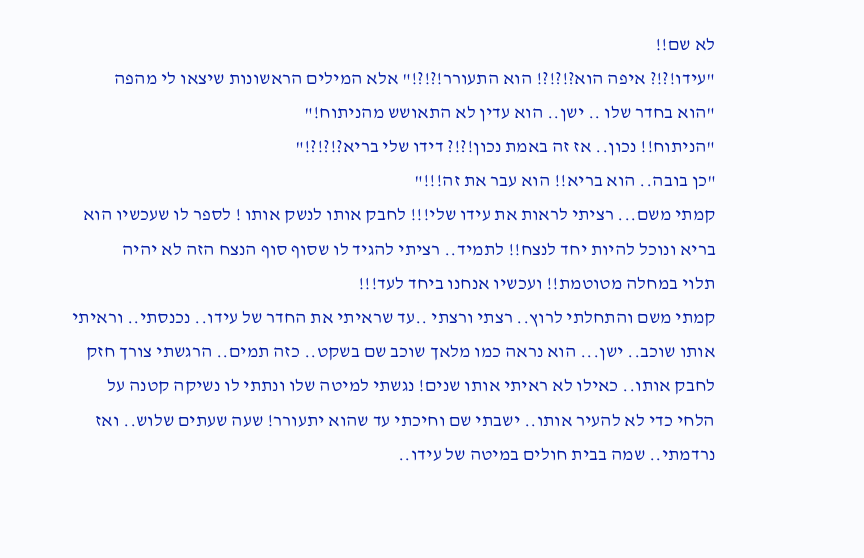לא שם!!
"עידו!?!? איפה הוא?!?!?! הוא התעורר!?!?!" אלא המילים הראשונות שיצאו לי מהפה
"הוא בחדר שלו .. ישן.. הוא עדין לא התאושש מהניתוח!"
"הניתוח!! נכון.. אז זה באמת נכון!?!? דידו שלי בריא?!?!?!"
"כן בובה.. הוא בריא!! הוא עבר את זה!!!"
קמתי משם... רציתי לראות את עידו שלי!!! לחבק אותו לנשק אותו ! לספר לו שעכשיו הוא
בריא ונוכל להיות יחד לנצח!! לתמיד.. רציתי להגיד לו שסוף סוף הנצח הזה לא יהיה
תלוי במחלה מטוטמת!! ועכשיו אנחנו ביחד לעד!!!
קמתי משם והתחלתי לרוץ.. רצתי ורצתי ..עד שראיתי את החדר של עידו.. נכנסתי.. וראיתי
אותו שוכב.. ישן... הוא נראה כמו מלאך שוכב שם בשקט.. כזה תמים.. הרגשתי צורך חזק
לחבק אותו.. כאילו לא ראיתי אותו שנים! נגשתי למיטה שלו ונתתי לו נשיקה קטנה על
הלחי כדי לא להעיר אותו.. ישבתי שם וחיכתי עד שהוא יתעורר! שעה שעתים שלוש.. ואז
נרדמתי.. שמה בבית חולים במיטה של עידו..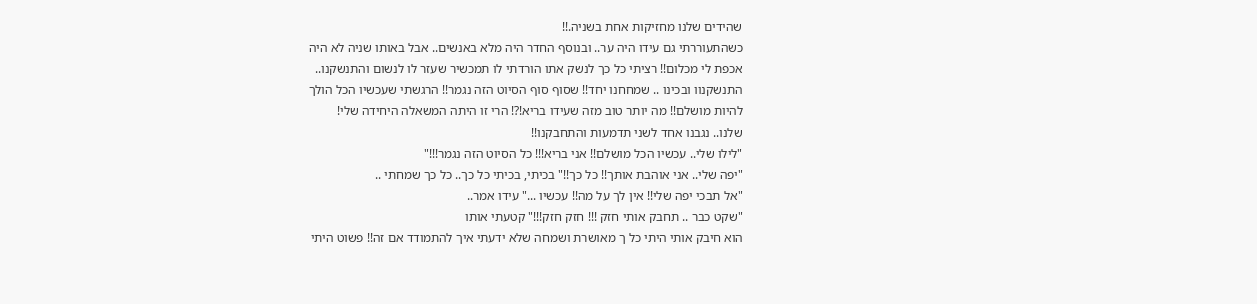שהידים שלנו מחזיקות אחת בשניה.!!
כשהתעוררתי גם עידו היה ער.. ובנוסף החדר היה מלא באנשים.. אבל באותו שניה לא היה
אכפת לי מכלום!! רציתי כל כך לנשק אתו הורדתי לו תמכשיר שעזר לו לנשום והתנשקנו..
התנשקנוו ובכינו .. שמחחנו יחד!! שסוף סוף הסיוט הזה נגמר!! הרגשתי שעכשיו הכל הולך
להיות מושלם!! מה יותר טוב מזה שעידו בריא!?! הרי זו היתה המשאלה היחידה שלי!
שלנו.. נגבנו אחד לשני תדמעות והתחבקנו!!
"לילו שלי.. עכשיו הכל מושלם!! אני בריא!!! כל הסיוט הזה נגמר!!!"
"יפה שלי.. אני אוהבת אותך!! כל כך!!" בכיתי, בכיתי כל כך.. כל כך שמחתי ..
"אל תבכי יפה שלי!! אין לך על מה!! עכשיו ..." עידו אמר..
"שקט כבר .. תחבק אותי חזק !!! חזק חזק!!!" קטעתי אותו
הוא חיבק אותי היתי כל ך מאושרת ושמחה שלא ידעתי איך להתמודד אם זה!! פשוט היתי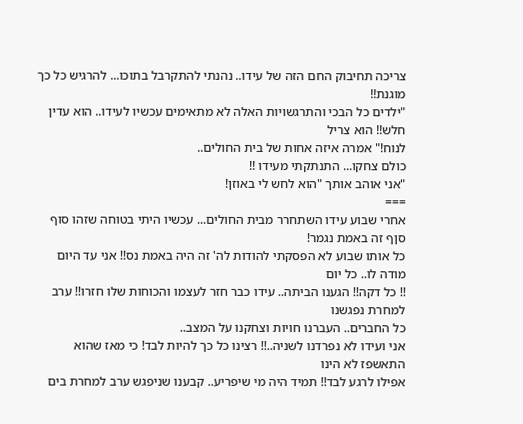צריכה תחיבוק החם הזה של עידו.. נהנתי להתקרבל בתוכו... להרגיש כל כך מוגנת!!
"ילדים כל הבכי והתרגשויות האלה לא מתאימים עכשיו לעידו.. הוא עדין חלש!! הוא צריל
לנוח!" אמרה איזה אחות של בית החולים..
כולם צחקו... התנתקתי מעידו !!
"אני אוהב אותך "הוא לחש לי באוזן!
===
אחרי שבוע עידו השתחרר מבית החולים... עכשיו היתי בטוחה שזהו סוף סןף זה באמת נגמר!
כל אותו שבוע לא הפסקתי להודות לה' זה היה באמת נס!! אני עד היום מודה לו.. כל יום
!! כל דקה!! הגענו הביתה.. עידו כבר חזר לעצמו והכוחות שלו חזרו!! ערב למחרת נפגשנו
כל החברים.. העברנו חויות וצחקנו על המצב..
אני ועידו לא נפרדנו לשניה..!! רצינו כל כך להיות לבד! כי מאז שהוא התאשפז לא הינו
אפילו לרגע לבד!! תמיד היה מי שיפריע.. קבענו שניפגש ערב למחרת בים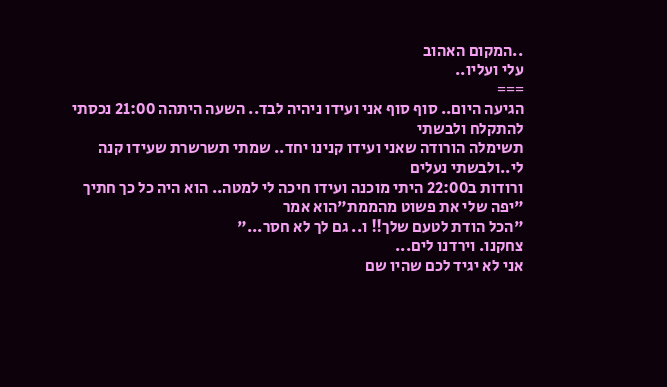..המקום האהוב
עלי ועליו..
===
הגיעה היום.. סוף סוף אני ועידו ניהיה לבד.. השעה היתהה 21:00 נכסתי להתקלח ולבשתי
תשימלה הורודה שאני ועידו קנינו יחד.. שמתי תשרשרת שעידו קנה לי..ולבשתי נעלים
ורודות ב22:00 היתי מוכנה ועידו חיכה לי למטה.. הוא היה כל כך חתיך
"יפה שלי את פשוט מהממת"הוא אמר
"הכל הודת לטעם שלך!! ו.. גם לך לא חסר..."
צחקנו. וירדנו לים...
אני לא יגיד לכם שהיו שם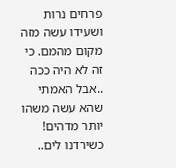פרחים נרות ושעידו עשה מזה מקום מהמם. כי זה לא היה ככה
..אבל האמתי שהא עשה משהו יותר מדהים! כשירדנו לים..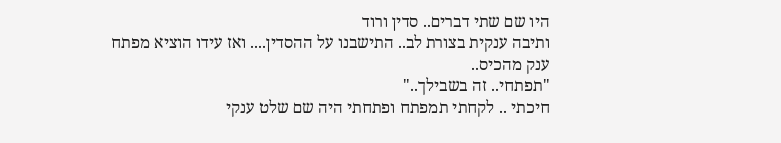היו שם שתי דברים.. סדין ורוד
ותיבה ענקית בצורת לב.. התישבנו על ההסדין.... ואז עידו הוציא מפתח ענק מהכיס..
"תפתחי.. זה בשבילך.."
חיכתי .. לקחתי תמפתח ופתחתי היה שם שלט ענקי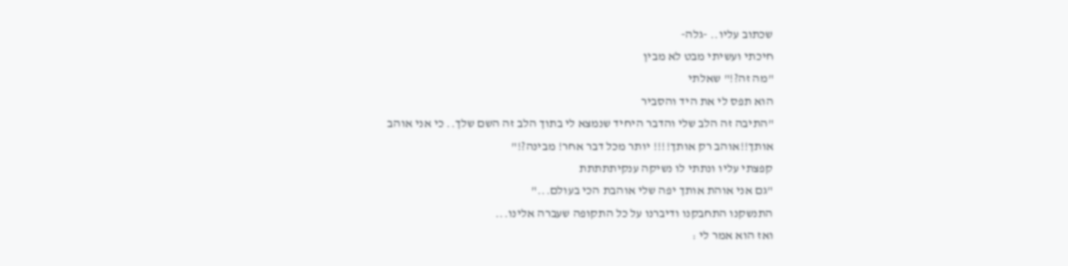שכתוב עליו.. -גלה-
חיכתי ועשיתי מבט לא מבין
"מה זה?!" שאלתי
הוא תפס לי את היד והסביר
"התיבה זה הלב שלי והדבר היחיד שנמצא לי בתוך הלב זה השם שלך.. כי אני אוהב
אותך!!אוהב רק אותך!!!! יותר מכל דבר אחר! מבינה?!"
קפצתי עליו ונתתי לו נשיקה ענקיתתתתת
"גם אני אוהת אותך יפה שלי אוהבת הכי בעולם..."
התנשקנו התחבקנו ודיברנו על כל התקופה שעברה אלינו...
ואז הוא אמר לי :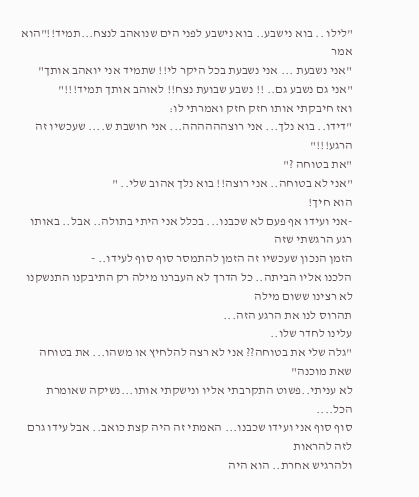"לילו .. בוא נישבע.. בוא נישבע לפני הים שנואהב לנצח...תמיד!!"הוא אמר
"אני נשבעת ... אני נשבעת בכל היקר לי!! שתמיד אני יואהב אותך"
"אני גם נשבע גם.. !! נשבע שבועת נצח!! לאוהב אותך תמיד!!!"
ואז חיבקתי אותו חזק חזק ואמרתי לו:
"דידו.. בוא נלך... אני רוצהההההה... אני חושבת ש.... שעכשיו זה הרגע!!!"
"את בטוחה ?"
"אני לא בטוחה.. אני רוצה!! בוא נלך אהוב שלי.. "
הוא חיך!
-אני ועידו אף פעם לא שכבנו... בכלל אני היתי בתולה.. אבל.. באותו רגע הרגשתי שזה
הזמן הנכון שעכשיו זה הזמן להתמסר סוף סוף לעידו.. -
הלכנו אליו הביתה.. כל הדרך לא העברנו מילה רק התיבקנו התנשקנו לא רצינו ששום מילה
תהרוס לנו את הרגע הזה...
עלינו לחדר שלו..
"גלה שלי את בטוחה?? אני לא רצה להלחיץ או משהו... את בטוחה שאת מוכנה"
לא עניתי..פשוט התקרבתי אליו ונישקתי אותו...נשיקה שאומרת הכל....
סוף סוף אני ועידו שכבנו... האמתי זה היה קצת כואב.. אבל עידו גרם לזה להראות
ולהרגיש אחרת.. הוא היה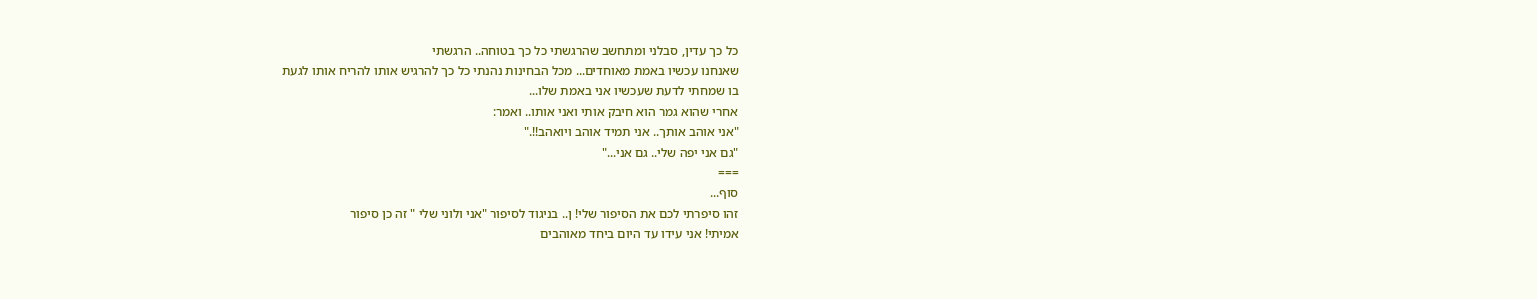כל כך עדין, סבלני ומתחשב שהרגשתי כל כך בטוחה.. הרגשתי
שאנחנו עכשיו באמת מאוחדים... מכל הבחינות נהנתי כל כך להרגיש אותו להריח אותו לגעת
בו שמחתי לדעת שעכשיו אני באמת שלו...
אחרי שהוא גמר הוא חיבק אותי ואני אותו.. ואמר:
"אני אוהב אותך.. אני תמיד אוהב ויואהב!!."
"גם אני יפה שלי.. גם אני..."
===
סוף...
זהו סיפרתי לכם את הסיפור שלי! ן.. בניגוד לסיפור "אני ולוני שלי " זה כן סיפור
אמיתי! אני עידו עד היום ביחד מאוהבים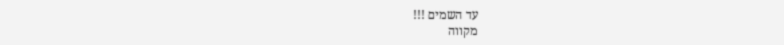עד השמים !!!
מקווה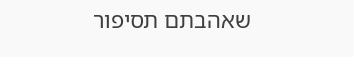שאהבתם תסיפור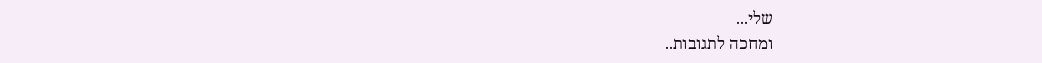שלי...
ומחכה לתגובות..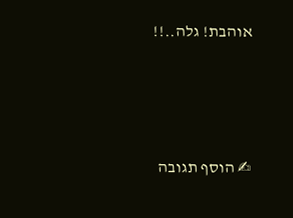אוהבת! גלה..!!





✍ הוסף תגובה